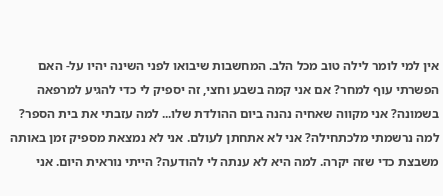אין למי לומר לילה טוב מכל הלב. המחשבות שיבואו לפני השינה יהיו על- האם הפשרתי עוף למחר? אם אני קמה בשבע וחצי, זה יספיק לי כדי להגיע למרפאה בשמונה? אני מקווה שאחיה נהנה ביום ההולדת שלו... למה עזבתי את בית הספר? למה נרשמתי מלכתחילה? אני לא אתחתן לעולם. אני לא נמצאת מספיק זמן באותה משבצת כדי שזה יקרה. למה היא לא ענתה לי להודעה? הייתי נוראית היום. אני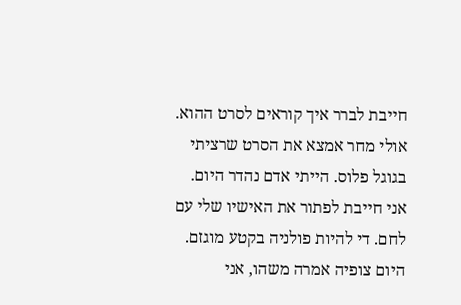חייבת לברר איך קוראים לסרט ההוא. אולי מחר אמצא את הסרט שרציתי בגוגל פלוס. הייתי אדם נהדר היום. אני חייבת לפתור את האישיו שלי עם לחם. די להיות פולניה בקטע מוגזם.
היום צופיה אמרה משהו, אני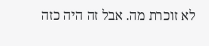לא זוכרת מה. אבל זה היה כזה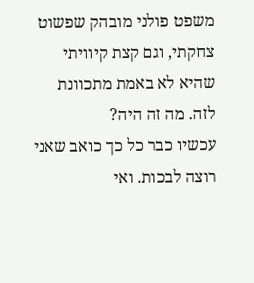משפט פולני מובהק שפשוט צחקתי, וגם קצת קיוויתי שהיא לא באמת מתכוונת לזה. מה זה היה?
עכשיו כבר כל כך כואב שאני רוצה לבכות. ואי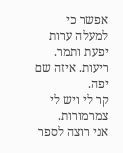אפשר כי למעלה ערות יפעת ותמר.
ריעות. איזה שם יפה.
קר לי ויש לי צמרמורות.
אני רוצה לספר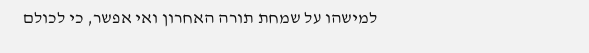למישהו על שמחת תורה האחרון ואי אפשר, כי לכולם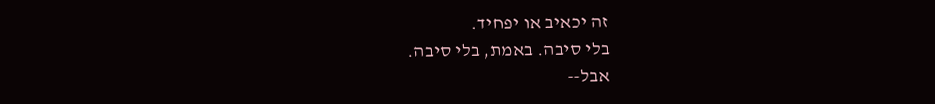זה יכאיב או יפחיד.
בלי סיבה. באמת, בלי סיבה.
אבל--